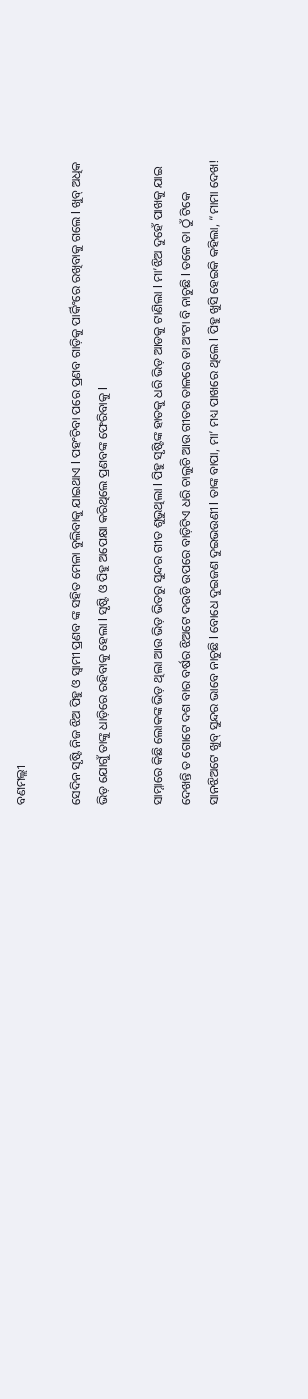ବଣମଲ୍ଲୀ

ସେଦିନ ସୃଷ୍ଟି ନିଜ ଝିଅ ପିହୁ ଓ ସ୍ୱାମୀ ପ୍ରଣବ ଙ୍କ ସହିତ ମେଳା ବୁଲିବାକୁ ଯାଇଥାଏ l ପହଂଚିବା ପରେ ପ୍ରଣବ ଗାଡ଼ିକୁ ପାର୍କିଂରେ ରଖିବାକୁ ଗଲେ l ଖୁବ୍ ଅଧିକ ଭିଡ଼ ଯୋଗୁଁ ତାଙ୍କୁ ଧାଡ଼ିରେ ରହିବାକୁ ହେଲା l ସୃଷ୍ଟି ଓ ପିହୁ ଅପେକ୍ଷା କରିଥିଲେ ପ୍ରଣବଙ୍କ ଫେରିବାକୁ l

ସାମ୍ନାରେ କିଛି ଲୋକଙ୍କ ଭିଡ଼ ଥିଲା ଆଉ ଭିଡ଼ ଭିତରୁ ସୁନ୍ଦର ଗୀତ ଶୁଭୁଥିଲା l ପିହୁ ସୃଷ୍ଟିଙ୍କ ହାତକୁ ଧରି ଭିଡ଼ ଆଡକୁ ଟାଣିଲା l ମା’ଝିଅ ଦୁହେଁ ପାଖକୁ ଯାଇ ଦେଖନ୍ତି ତ ଗୋଟେ ଦଶ ବାର ବର୍ଷର ଝିଅଟେ ଦଉଡି ଉପରେ ବାଡ଼ିଟିଏ ଧରି ଚାଲୁଚି ଆଉ ଗୀତର ତାଳରେ ତା ଅଂଟା ବି ନାଚୁଛି l ତଳେ ତା ଠୁଁ ଟିକେ ସାନଝିଅଟେ ଖୁବ୍ ସୁନ୍ଦର ଭାବେ ନାଚୁଛି l ବୋଧେ ଦୁଇଜଣ ଦୁଇଭଉଣୀ l ତାଙ୍କ ବାପା, ମା’ ମଧ୍ୟ ପାଖରେ ଥିଲେ l ପିହୁ ଖୁସି ହେଇକି କହିଲା, “ମାମା ଦେଖ!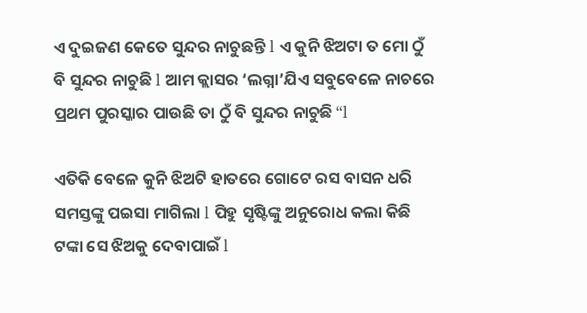ଏ ଦୁଇଜଣ କେତେ ସୁନ୍ଦର ନାଚୁଛନ୍ତି l ଏ କୁନି ଝିଅଟା ତ ମୋ ଠୁଁ ବି ସୁନ୍ଦର ନାଚୁଛି l ଆମ କ୍ଲାସର ‘ଲଗ୍ନା’ଯିଏ ସବୁବେଳେ ନାଚରେ ପ୍ରଥମ ପୁରସ୍କାର ପାଉଛି ତା ଠୁଁ ବି ସୁନ୍ଦର ନାଚୁଛି “l

ଏତିକି ବେଳେ କୁନି ଝିଅଟି ହାତରେ ଗୋଟେ ରସ ବାସନ ଧରି ସମସ୍ତଙ୍କୁ ପଇସା ମାଗିଲା l ପିହୁ ସୃଷ୍ଟିଙ୍କୁ ଅନୁରୋଧ କଲା କିଛି ଟଙ୍କା ସେ ଝିଅକୁ ଦେବାପାଇଁ l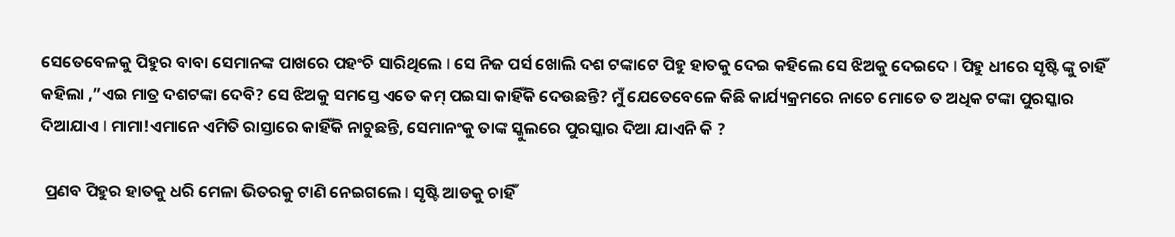ସେତେବେଳକୁ ପିହୁର ବାବା ସେମାନଙ୍କ ପାଖରେ ପହଂଚି ସାରିଥିଲେ l ସେ ନିଜ ପର୍ସ ଖୋଲି ଦଶ ଟଙ୍କାଟେ ପିହୁ ହାତକୁ ଦେଇ କହିଲେ ସେ ଝିଅକୁ ଦେଇଦେ l ପିହୁ ଧୀରେ ସୃଷ୍ଟି ଙ୍କୁ ଚାହିଁ କହିଲା ,”ଏଇ ମାତ୍ର ଦଶଟଙ୍କା ଦେବି? ସେ ଝିଅକୁ ସମସ୍ତେ ଏତେ କମ୍ ପଇସା କାହିଁକି ଦେଉଛନ୍ତି? ମୁଁ ଯେତେବେଳେ କିଛି କାର୍ଯ୍ୟକ୍ରମରେ ନାଚେ ମୋତେ ତ ଅଧିକ ଟଙ୍କା ପୁରସ୍କାର ଦିଆଯାଏ l ମାମା!ଏମାନେ ଏମିତି ରାସ୍ତାରେ କାହିଁକି ନାଚୁଛନ୍ତି, ସେମାନଂକୁ ତାଙ୍କ ସ୍କୁଲରେ ପୁରସ୍କାର ଦିଆ ଯାଏନି କି ?

 ପ୍ରଣବ ପିହୁର ହାତକୁ ଧରି ମେଳା ଭିତରକୁ ଟାଣି ନେଇଗଲେ l ସୃଷ୍ଟି ଆଡକୁ ଚାହିଁ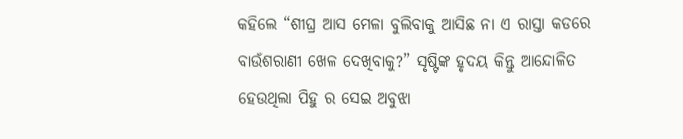କହିଲେ “ଶୀଘ୍ର ଆସ ମେଳା ବୁଲିବାକୁ ଆସିଛ ନା ଏ ରାସ୍ତା କଡରେ ବାଉଁଶରାଣୀ ଖେଳ ଦେଖିବାକୁ?” ସୃଷ୍ଟିଙ୍କ ହୃଦୟ କିନ୍ତୁ ଆନ୍ଦୋଳିତ ହେଉଥିଲା ପିହୁ ର ସେଇ ଅବୁଝା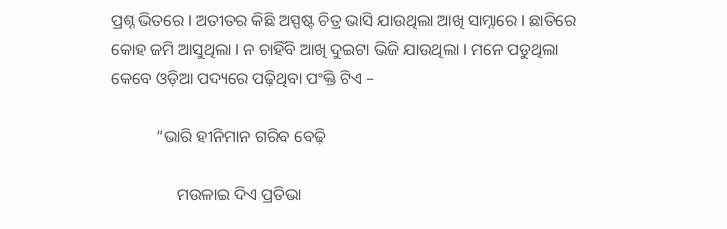ପ୍ରଶ୍ନ ଭିତରେ l ଅତୀତର କିଛି ଅସ୍ପଷ୍ଟ ଚିତ୍ର ଭାସି ଯାଉଥିଲା ଆଖି ସାମ୍ନାରେ l ଛାତିରେ କୋହ ଜମି ଆସୁଥିଲା l ନ ଚାହିଁବି ଆଖି ଦୁଇଟା ଭିଜି ଯାଉଥିଲା l ମନେ ପଡୁଥିଲା କେବେ ଓଡ଼ିଆ ପଦ୍ୟରେ ପଢ଼ିଥିବା ପଂକ୍ତି ଟିଏ –

           “ଭାରି ହୀନିମାନ ଗରିବ ବେଢ଼ି

                ମଉଳାଇ ଦିଏ ପ୍ରତିଭା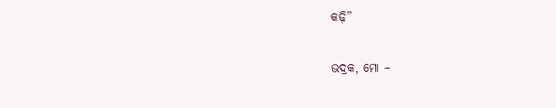କଢ଼ି”

ଭଦ୍ରକ, ମୋ –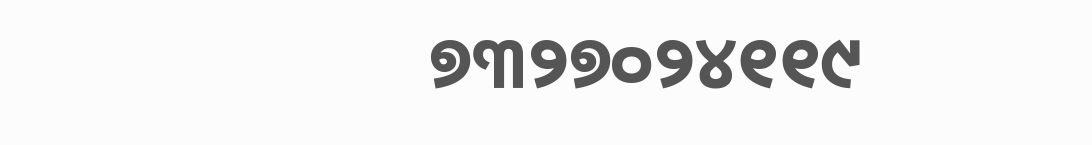୭୩୨୭୦୨୪୧୧୯